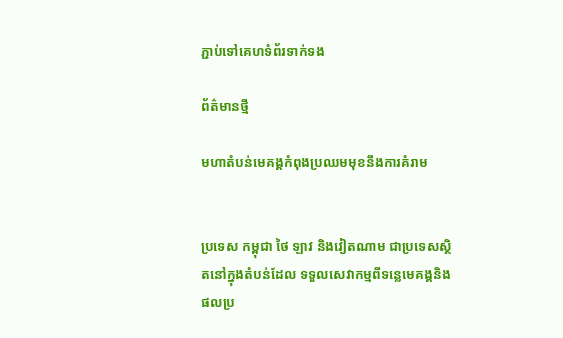ភ្ជាប់ទៅគេហទំព័រទាក់ទង

ព័ត៌មានថ្មី

មហាតំបន់មេគង្គកំពុងប្រឈមមុខនឹងការគំរាម


ប្រទេស កម្ពុជា ថៃ ឡាវ និងវៀតណាម ជាប្រទេសស្ថិតនៅក្នុងតំបន់ដែល ទទួលសេវាកម្មពីទន្លេមេគង្គនិងផលប្រ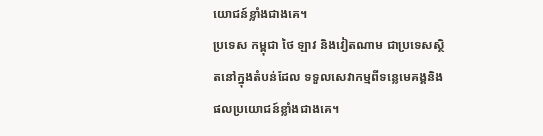យោជន៍ខ្លាំងជាងគេ។
ប្រទេស កម្ពុជា ថៃ ឡាវ និងវៀតណាម ជាប្រទេសស្ថិតនៅក្នុងតំបន់ដែល ទទួលសេវាកម្មពីទន្លេមេគង្គនិងផលប្រយោជន៍ខ្លាំងជាងគេ។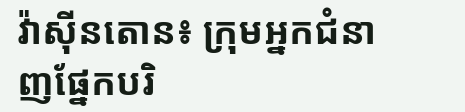វ៉ាស៊ីនតោន៖ ក្រុមអ្នកជំនាញផ្នែកបរិ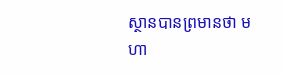ស្ថានបានព្រមានថា មហា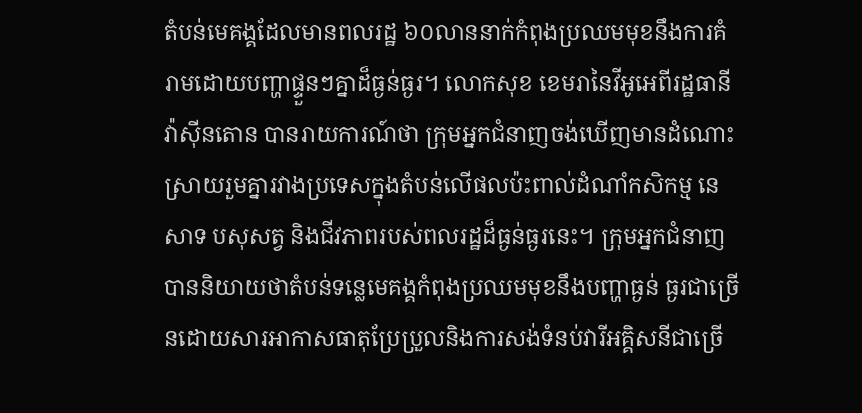តំបន់មេគង្គដែលមានពលរដ្ឋ ៦០លាននាក់កំពុងប្រឈមមុខនឹងការគំរាមដោយបញ្ហាផ្ទួនៗគ្នាដ៏ធ្ងន់ធ្ងរ។ លោកសុខ ខេមរានៃវីអូអេពីរដ្ឋធានីវ៉ាស៊ីនតោន បានរាយការណ៍ថា ក្រុមអ្នកជំនាញចង់ឃើញមានដំណោះស្រាយរួមគ្នារវាងប្រទេសក្នុងតំបន់លើផលប៉ះពាល់ដំណាំកសិកម្ម នេសាទ បសុសត្វ និងជីវភាពរបស់ពលរដ្ឋដ៏ធ្ងន់ធ្ងរនេះ។ ក្រុមអ្នកជំនាញបាននិយាយថាតំបន់ទន្លេមេគង្គកំពុងប្រឈមមុខនឹងបញ្ហាធ្ងន់ ធ្ងរជាច្រើនដោយសារអាកាសធាតុប្រែប្រួលនិងការសង់ទំនប់វារីអគ្គិសនីជាច្រើ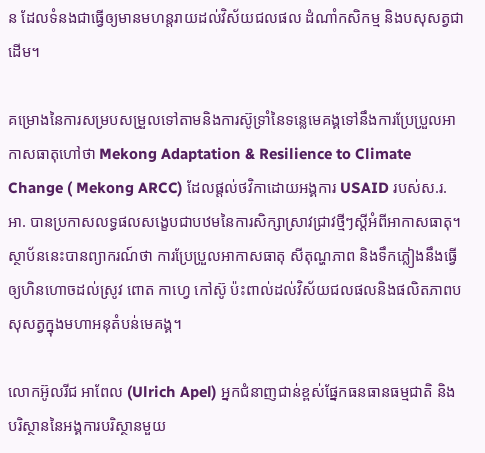ន ដែលទំនងជាធ្វើឲ្យមានមហន្តរាយដល់វិស័យជលផល ដំណាំកសិកម្ម និងបសុសត្វជាដើម។

គម្រោងនៃការសម្របសម្រួលទៅតាមនិងការស៊ូទ្រាំនៃទន្លេមេគង្គទៅនឹងការប្រែប្រួលអាកាសធាតុហៅថា Mekong Adaptation & Resilience to Climate Change ( Mekong ARCC) ដែលផ្តល់ថវិកាដោយអង្គការ USAID របស់ស.រ.អា. បានប្រកាសលទ្ធផលសង្ខេបជាបឋមនៃការសិក្សាស្រាវជ្រាវថ្មីៗស្តីអំពីអាកាសធាតុ។ ស្ថាប័ននេះបានព្យាករណ៍ថា ការប្រែប្រួលអាកាសធាតុ សីតុណ្ហភាព និងទឹកភ្លៀងនឹងធ្វើឲ្យហិនហោចដល់ស្រូវ ពោត កាហ្វេ កៅស៊ូ ប៉ះពាល់ដល់វិស័យជលផលនិងផលិតភាពបសុសត្វក្នុងមហាអនុតំបន់មេគង្គ។

លោកអ៊ូលរីជ អាពែល (Ulrich Apel) អ្នកជំនាញជាន់ខ្ពស់ផ្នែកធនធានធម្មជាតិ និងបរិស្ថាននៃអង្គការបរិស្ថានមួយ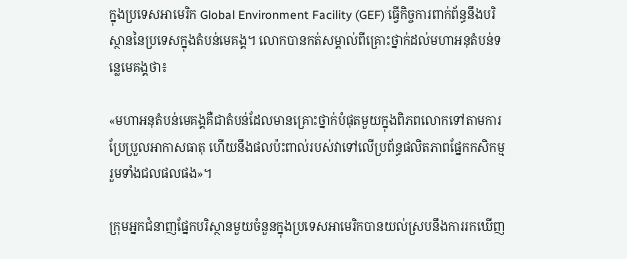ក្នុងប្រទេសអាមេរិក Global Environment Facility (GEF) ធ្វើកិច្ចការពាក់ព័ន្ធនឹងបរិស្ថាននៃប្រទេសក្នុងតំបន់មេគង្គ។ លោកបានកត់សម្គាល់ពីគ្រោះថ្នាក់ដល់មហាអនុតំបន់ទន្លេមេគង្គថា៖

«មហាអនុតំបន់មេគង្គគឺជាតំបន់ដែលមានគ្រោះថ្នាក់បំផុតមួយក្នុងពិភពលោកទៅតាមការប្រែប្រួលអាកាសធាតុ ហើយនឹងផលប៉ះពាល់របស់វាទៅលើប្រព័ន្ធផលិតភាពផ្នែកកសិកម្ម រួមទាំងជលផលផង»។

ក្រុមអ្នកជំនាញផ្នែកបរិស្ថានមួយចំនួនក្នុងប្រទេសអាមេរិកបានយល់ស្របនឹងការរកឃើញ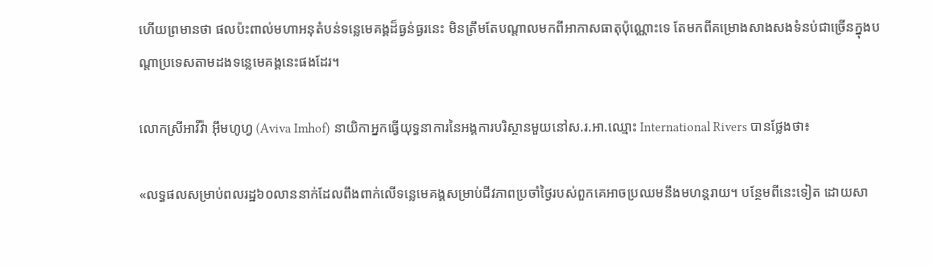ហើយព្រមានថា ផលប៉ះពាល់មហាអនុតំបន់ទន្លេមេគង្គដ៏ធ្ងន់ធ្ងរនេះ មិនត្រឹមតែបណ្តាលមកពីអាកាសធាតុប៉ុណ្ណោះទេ តែមកពីគម្រោងសាងសងទំនប់ជាច្រើនក្នុងបណ្តាប្រទេសតាមដងទន្លេមេគង្គនេះផងដែរ។

លោកស្រីអាវីវ៉ា អ៊ឹមហូហ្វ (Aviva Imhof) នាយិកាអ្នកធ្វើយុទ្ធនាការនៃអង្គការបរិស្ថានមួយនៅស.រ.អា.ឈ្មោះ International Rivers បានថ្លែងថា៖

«លទ្ធផលសម្រាប់ពលរដ្ឋ៦០លាននាក់ដែលពឹងពាក់លើទន្លេមេគង្គសម្រាប់ជីវភាពប្រចាំថ្ងៃរបស់ពួកគេអាចប្រឈមនឹងមហន្តរាយ។ បន្ថែមពីនេះទៀត ដោយសា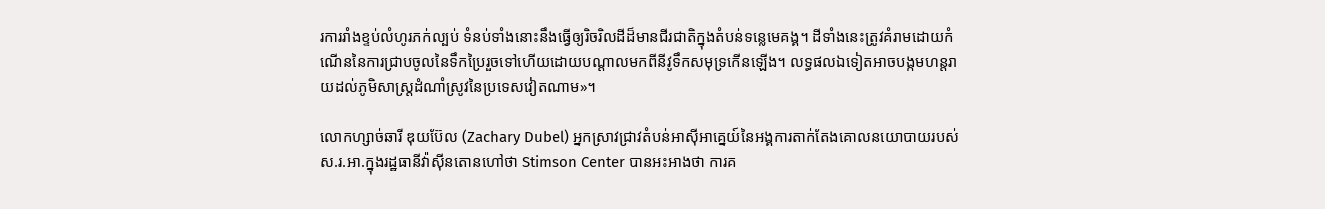រការរាំងខ្ទប់លំហូរភក់ល្បប់ ទំនប់ទាំងនោះនឹងធ្វើឲ្យរិចរិលដីដ៏មានជីរជាតិក្នុងតំបន់ទន្លេមេគង្គ។ ដីទាំងនេះត្រូវគំរាមដោយកំណើននៃការជ្រាបចូលនៃទឹកប្រៃរួចទៅហើយដោយបណ្តាលមកពីនីវូទឹកសមុទ្រកើនឡើង។ លទ្ធផលឯទៀតអាចបង្កមហន្តរាយដល់ភូមិសាស្ត្រដំណាំស្រូវនៃប្រទេសវៀតណាម»។

លោកហ្សាច់ឆារី ឌុយប៊ែល (Zachary Dubel) អ្នកស្រាវជ្រាវតំបន់អាស៊ីអាគ្នេយ៍នៃអង្គការតាក់តែងគោលនយោបាយរបស់ស.រ.អា.ក្នុងរដ្ឋធានីវ៉ាស៊ីនតោនហៅថា Stimson Center បានអះអាងថា ការគ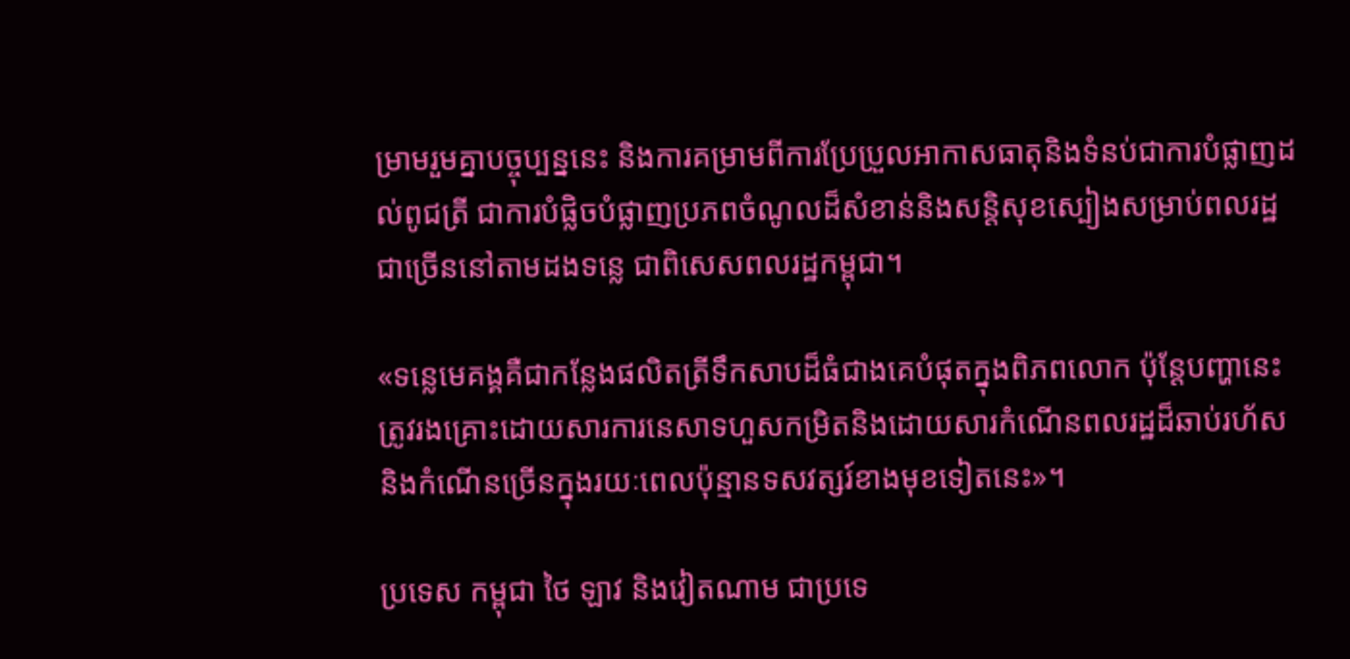ម្រាមរួមគ្នាបច្ចុប្បន្ននេះ និងការគម្រាមពីការប្រែប្រួលអាកាសធាតុនិងទំនប់ជាការបំផ្លាញដល់ពូជត្រី ជាការបំផ្លិចបំផ្លាញប្រភពចំណូលដ៏សំខាន់និងសន្តិសុខស្បៀងសម្រាប់ពលរដ្ឋ ជាច្រើននៅតាមដងទន្លេ ជាពិសេសពលរដ្ឋកម្ពុជា។

«ទន្លេមេគង្គគឺជាកន្លែងផលិតត្រីទឹកសាបដ៏ធំជាងគេបំផុតក្នុងពិភពលោក ប៉ុន្តែបញ្ហានេះត្រូវរងគ្រោះដោយសារការនេសាទហួសកម្រិតនិងដោយសារកំណើនពលរដ្ឋដ៏ឆាប់រហ័ស និងកំណើនច្រើនក្នុងរយៈពេលប៉ុន្មានទសវត្សរ៍ខាងមុខទៀតនេះ»។

ប្រទេស កម្ពុជា ថៃ ឡាវ និងវៀតណាម ជាប្រទេ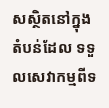សស្ថិតនៅក្នុងតំបន់ដែល ទទួលសេវាកម្មពីទ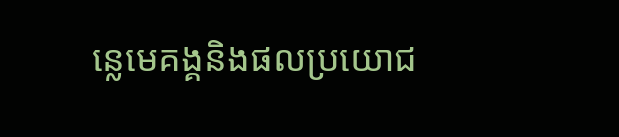ន្លេមេគង្គនិងផលប្រយោជ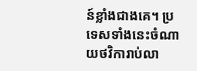ន៍ខ្លាំងជាងគេ។ ប្រទេសទាំងនេះចំណាយថវិការាប់លា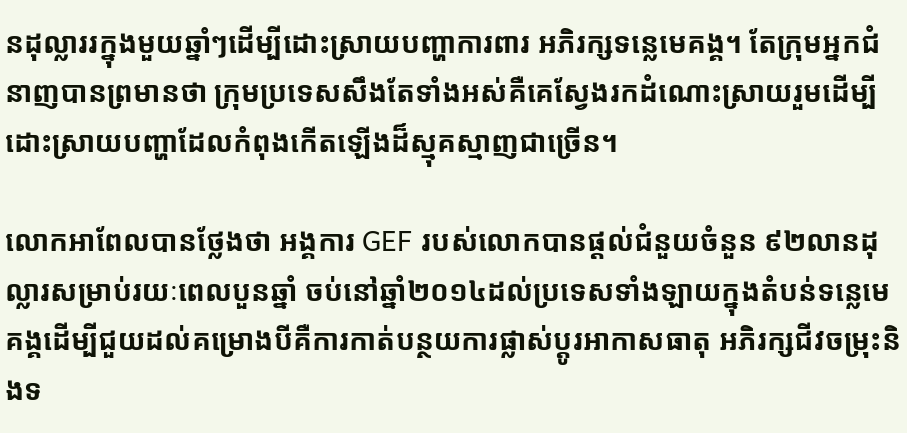នដុល្លាររក្នុងមួយឆ្នាំៗដើម្បីដោះស្រាយបញ្ហាការពារ អភិរក្សទន្លេមេគង្គ។ តែក្រុមអ្នកជំនាញបានព្រមានថា ក្រុមប្រទេសសឹងតែទាំងអស់គឺគេស្វែងរកដំណោះស្រាយរួមដើម្បីដោះស្រាយបញ្ហាដែលកំពុងកើតឡើងដ៏ស្មុគស្មាញជាច្រើន។

លោកអាពែលបានថ្លែងថា អង្គការ GEF របស់លោកបានផ្តល់ជំនួយចំនួន ៩២លានដុល្លារសម្រាប់រយៈពេលបួនឆ្នាំ ចប់នៅឆ្នាំ២០១៤ដល់ប្រទេសទាំងឡាយក្នុងតំបន់ទន្លេមេគង្គដើម្បីជួយដល់គម្រោងបីគឺការកាត់បន្ថយការផ្លាស់ប្តូរអាកាសធាតុ អភិរក្សជីវចម្រុះនិងទ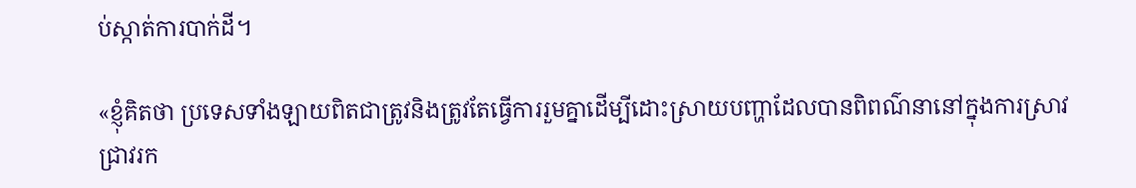ប់ស្កាត់ការបាក់ដី។

«ខ្ញុំគិតថា ប្រទេសទាំងឡាយពិតជាត្រូវនិងត្រូវតែធ្វើការរួមគ្នាដើម្បីដោះស្រាយបញ្ហាដែលបានពិពណ៌នានៅក្នុងការស្រាវជ្រាវរក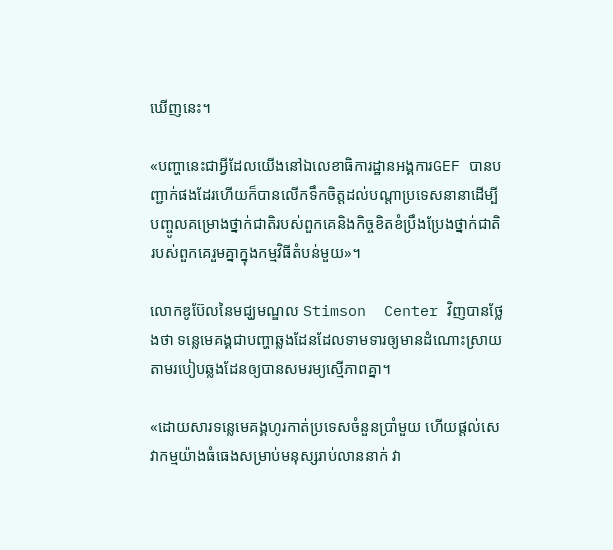ឃើញនេះ។

«បញ្ហានេះជាអ្វីដែលយើងនៅឯលេខាធិការដ្ឋានអង្គការGEF បានបញ្ជាក់ផងដែរហើយក៏បានលើកទឹកចិត្តដល់បណ្តាប្រទេសនានាដើម្បីបញ្ចូលគម្រោងថ្នាក់ជាតិរបស់ពួកគេនិងកិច្ចខិតខំប្រឹងប្រែងថ្នាក់ជាតិរបស់ពួកគេរួមគ្នាក្នុងកម្មវិធីតំបន់មួយ»។

លោកឌូប៊ែលនៃមជ្ឃមណ្ឌល Stimson  Center វិញបានថ្លែងថា ទន្លេមេគង្គជាបញ្ហាឆ្លងដែនដែលទាមទារឲ្យមានដំណោះស្រាយតាមរបៀបឆ្លងដែនឲ្យបានសមរម្យស្មើភាពគ្នា។

«ដោយសារទន្លេមេគង្គហូរកាត់ប្រទេសចំនួនប្រាំមួយ ហើយផ្តល់សេវាកម្មយ៉ាងធំធេងសម្រាប់មនុស្សរាប់លាននាក់ វា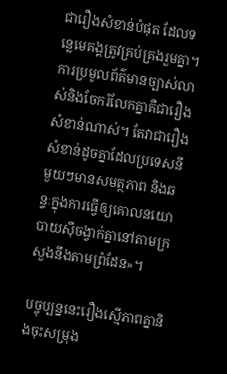ជារឿងសំខាន់បំផុត ដែលទន្លេមេគង្គត្រូវគ្រប់គ្រងរួមគ្នា។ ការប្រមូលព័ត៌មានច្បាស់លាស់និងចែករំលែកគ្នាគឺជារឿងសំខាន់ណាស់។ តែវាជារឿងសំខាន់ដូចគ្នាដែលប្រទេសនីមួយៗមានសមត្ថភាព និងឆន្ទៈក្នុងការធ្វើឲ្យគោលនយោបាយស៊ីចង្វាក់គ្នានៅតាមក្រសួងនឹងតាមព្រំដែន»។

បច្ចុប្បន្ននេះរឿងស្មើភាពគ្នានិងចុះសម្រុង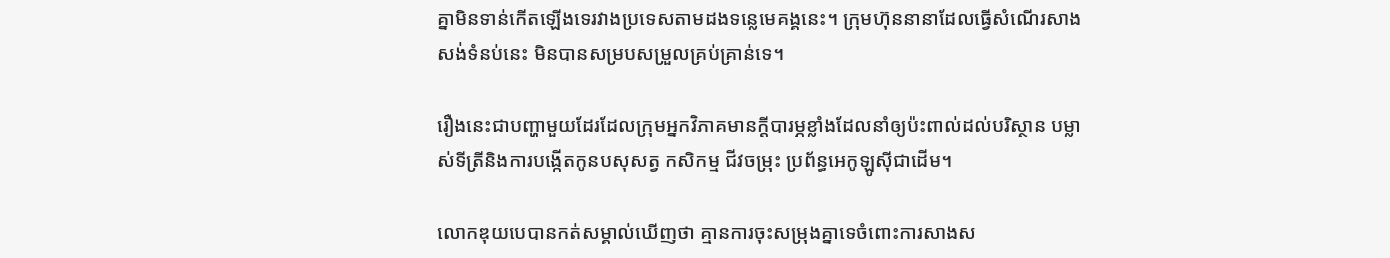គ្នាមិនទាន់កើតឡើងទេរវាងប្រទេសតាមដងទន្លេមេគង្គនេះ។ ក្រុមហ៊ុននានាដែលធ្វើសំណើរសាងសង់ទំនប់នេះ មិនបានសម្របសម្រួលគ្រប់គ្រាន់ទេ។

រឿងនេះជាបញ្ហាមួយដែរដែលក្រុមអ្នកវិភាគមានក្តីបារម្ភខ្លាំងដែលនាំឲ្យប៉ះពាល់ដល់បរិស្ថាន បម្លាស់ទីត្រីនិងការបង្កើតកូនបសុសត្វ កសិកម្ម ជីវចម្រុះ ប្រព័ន្ធអេកូឡូស៊ីជាដើម។

លោកឌុយបេបានកត់សម្គាល់ឃើញថា គ្មានការចុះសម្រុងគ្នាទេចំពោះការសាងស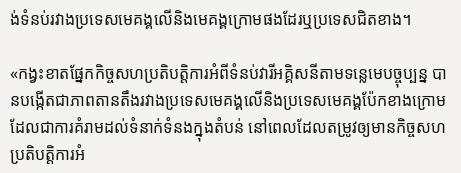ង់ទំនប់រវាងប្រទេសមេគង្គលើនិងមេគង្គក្រោមផងដែរឬប្រទេសជិតខាង។

«កង្វះខាតផ្នែកកិច្ចសហប្រតិបត្តិការអំពីទំនប់វារីអគ្គិសនីតាមទន្លេមេបច្ចុប្បន្ន បានបង្កើតជាភាពតានតឹងរវាងប្រទេសមេគង្គលើនិងប្រទេសមេគង្គប៉ែកខាងក្រោម ដែលជាការគំរាមដល់ទំនាក់ទំនងក្នុងតំបន់ នៅពេលដែលតម្រូវឲ្យមានកិច្ចសហប្រតិបត្តិការអំ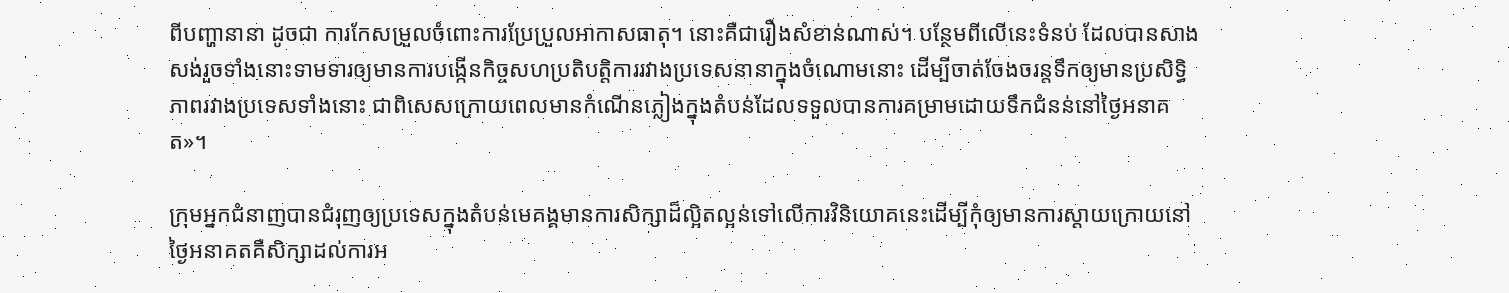ពីបញ្ហានានា ដូចជា ការកែសម្រួលចំពោះការប្រែប្រួលអាកាសធាតុ។ នោះគឺជារឿងសំខាន់ណាស់។ បន្ថែមពីលើនេះទំនប់ ដែលបានសាងសង់រួចទាំងនោះទាមទារឲ្យមានការបង្កើនកិច្ចសហប្រតិបត្តិការរវាងប្រទេសនានាក្នុងចំណោមនោះ ដើម្បីចាត់ចែងចរន្តទឹកឲ្យមានប្រសិទ្ធិភាពរវាងប្រទេសទាំងនោះ ជាពិសេសក្រោយពេលមានកំណើនភ្លៀងក្នុងតំបន់ដែលទទួលបានការគម្រាមដោយទឹកជំនន់នៅថ្ងៃអនាគត»។

ក្រុមអ្នកជំនាញបានជំរុញឲ្យប្រទេសក្នុងតំបន់មេគង្គមានការសិក្សាដ៏ល្អិតល្អន់ទៅលើការវិនិយោគនេះដើម្បីកុំឲ្យមានការស្តាយក្រោយនៅថ្ងៃអនាគតគឺសិក្សាដល់ការអ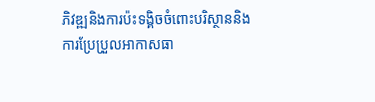ភិវឌ្ឍនិងការប៉ះទង្គិចចំពោះបរិស្ថាននិងការប្រែប្រួលអាកាសធា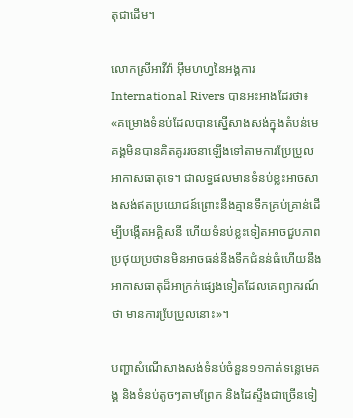តុជាដើម។

លោកស្រីអាវីវ៉ា អ៊ឹមហហ្វនៃអង្គការ International Rivers បានអះអាងដែរថា៖
«គម្រោងទំនប់ដែលបានស្នើសាងសង់ក្នុងតំបន់មេគង្គមិនបានគិតគូររចនាឡើងទៅតាមការប្រែប្រួលអាកាសធាតុទេ។ ជាលទ្ធផលមានទំនប់ខ្លះអាចសាងសង់ឥតប្រយោជន៍ព្រោះនឹងគ្មានទឹកគ្រប់គ្រាន់ដើម្បីបង្កើតអគ្គិសនី ហើយទំនប់ខ្លះទៀតអាចជួបភាពប្រថុយប្រថានមិនអាចធន់នឹងទឹកជំនន់ធំហើយនឹងអាកាសធាតុដ៏អាក្រក់ផ្សេងទៀតដែលគេព្យាករណ៍ថា មានការបែ្រប្រួលនោះ»។

បញ្ហាសំណើសាងសង់ទំនប់ចំនួន១១កាត់ទន្លេមេគង្គ និងទំនប់តូចៗតាមព្រែក និងដៃស្ទឹងជាច្រើនទៀ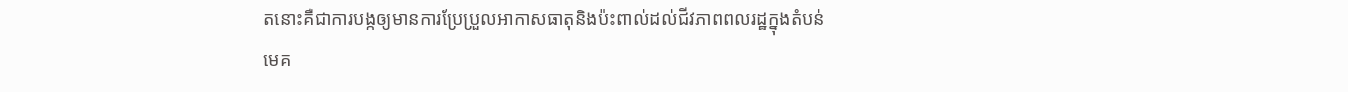តនោះគឺជាការបង្កឲ្យមានការប្រែប្រួលអាកាសធាតុនិងប៉ះពាល់ដល់ជីវភាពពលរដ្ឋក្នុងតំបន់មេគ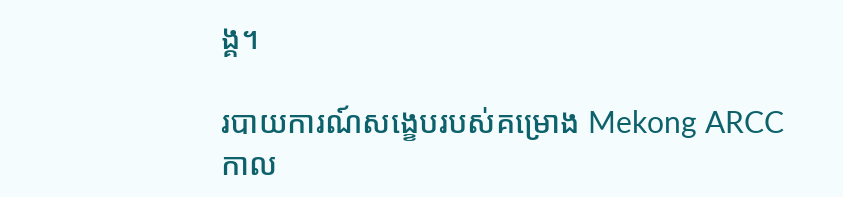ង្គ។

របាយការណ៍សង្ខេបរបស់គម្រោង Mekong ARCC កាល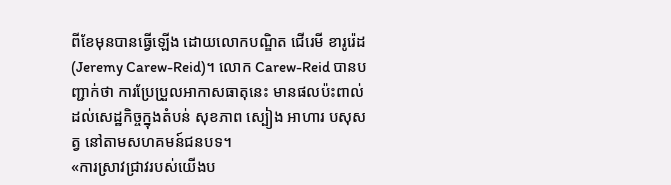ពីខែមុនបានធ្វើឡើង ដោយលោកបណ្ឌិត ជើរេមី ខារូរ៉េដ (Jeremy Carew-Reid)។ លោក Carew-Reid បានបញ្ជាក់ថា ការប្រែប្រួលអាកាសធាតុនេះ មានផលប៉ះពាល់ដល់សេដ្ឋកិច្ចក្នុងតំបន់ សុខភាព ស្បៀង អាហារ បសុសត្វ នៅតាមសហគមន៍ជនបទ។
«ការស្រាវជ្រាវរបស់យើងប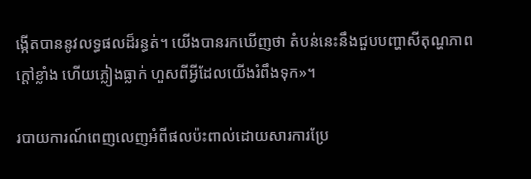ង្កើតបាននូវលទ្ធផលដ៏រន្ធត់។ យើងបានរកឃើញថា តំបន់នេះនឹងជួបបញ្ហាសីតុណ្ហភាពក្តៅខ្លាំង ហើយភ្លៀងធ្លាក់ ហួសពីអ្វីដែលយើងរំពឹងទុក»។

របាយការណ៍ពេញលេញអំពីផលប៉ះពាល់ដោយសារការប្រែ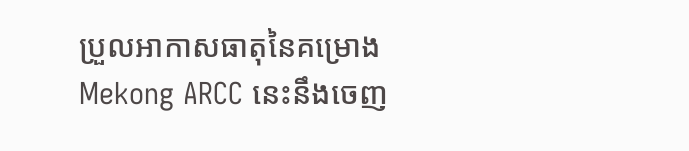ប្រួលអាកាសធាតុនៃគម្រោង Mekong ARCC នេះនឹងចេញ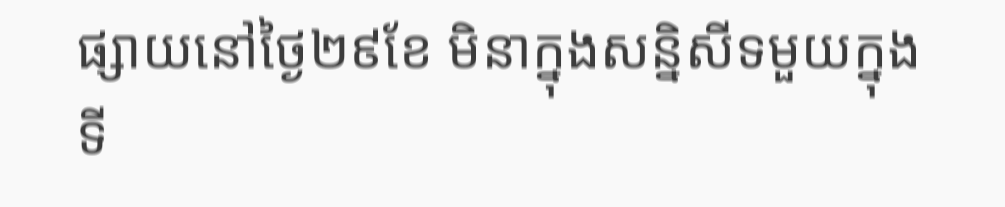ផ្សាយនៅថ្ងៃ២៩ខែ មិនាក្នុងសន្និសីទមួយក្នុងទី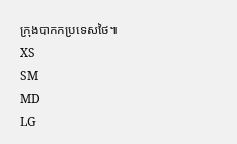ក្រុងបាកកប្រទេសថៃ៕
XS
SM
MD
LG